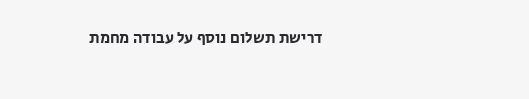דרישת תשלום נוסף על עבודה מחמת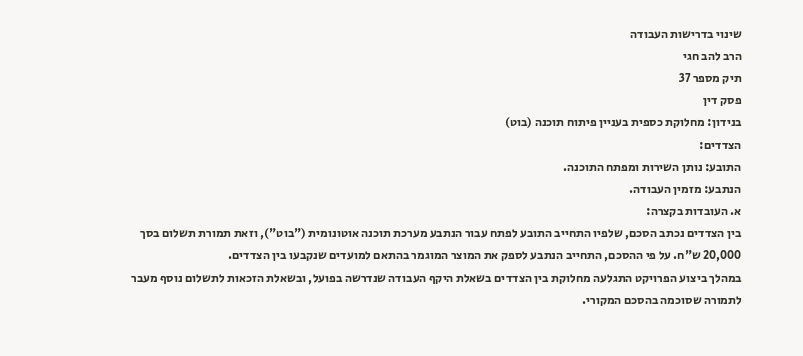שינוי בדרישות העבודה
הרב להב חגי
תיק מספר 37
פסק דין
בנידון: מחלוקת כספית בעניין פיתוח תוכנה (בוט)
הצדדים:
התובע: נותן השירות ומפתח התוכנה.
הנתבע: מזמין העבודה.
א. העובדות בקצרה:
בין הצדדים נכתב הסכם, שלפיו התחייב התובע לפתח עבור הנתבע מערכת תוכנה אוטונומית ("בוט"), וזאת תמורת תשלום בסך 20,000 ש"ח. על פי ההסכם, התחייב הנתבע לספק את המוצר המוגמר בהתאם למועדים שנקבעו בין הצדדים.
במהלך ביצוע הפרויקט התגלעה מחלוקת בין הצדדים בשאלת היקף העבודה שנדרשה בפועל, ובשאלת הזכאות לתשלום נוסף מעבר לתמורה שסוכמה בהסכם המקורי.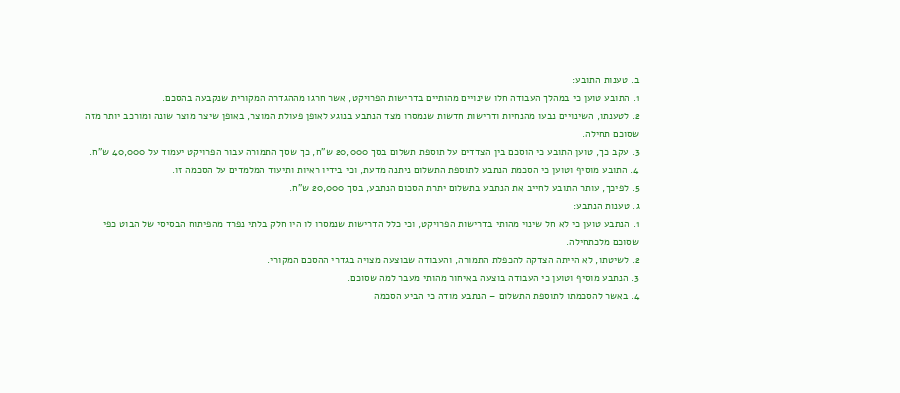ב. טענות התובע:
1. התובע טוען כי במהלך העבודה חלו שינויים מהותיים בדרישות הפרויקט, אשר חרגו מההגדרה המקורית שנקבעה בהסכם.
2. לטענתו, השינויים נבעו מהנחיות ודרישות חדשות שנמסרו מצד הנתבע בנוגע לאופן פעולת המוצר, באופן שיצר מוצר שונה ומורכב יותר מזה שסוכם תחילה.
3. עקב כך, טוען התובע כי הוסכם בין הצדדים על תוספת תשלום בסך 20,000 ש"ח, כך שסך התמורה עבור הפרויקט יעמוד על 40,000 ש"ח.
4. התובע מוסיף וטוען כי הסכמת הנתבע לתוספת התשלום ניתנה מדעת, וכי בידיו ראיות ותיעוד המלמדים על הסכמה זו.
5. לפיכך, עותר התובע לחייב את הנתבע בתשלום יתרת הסכום הנתבע, בסך 20,000 ש"ח.
ג. טענות הנתבע:
1. הנתבע טוען כי לא חל שינוי מהותי בדרישות הפרויקט, וכי כלל הדרישות שנמסרו לו היו חלק בלתי נפרד מהפיתוח הבסיסי של הבוט כפי שסוכם מלכתחילה.
2. לשיטתו, לא הייתה הצדקה להכפלת התמורה, והעבודה שבוצעה מצויה בגדרי ההסכם המקורי.
3. הנתבע מוסיף וטוען כי העבודה בוצעה באיחור מהותי מעבר למה שסוכם.
4. באשר להסכמתו לתוספת התשלום – הנתבע מודה כי הביע הסכמה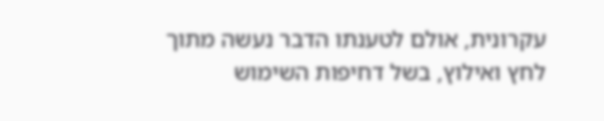עקרונית, אולם לטענתו הדבר נעשה מתוך לחץ ואילוץ, בשל דחיפות השימוש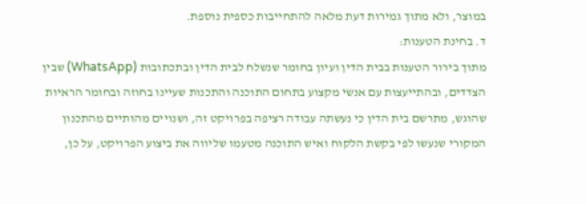במוצר, ולא מתוך גמירות דעת מלאה להתחייבות כספית נוספת.
ד. בחינת הטענות:
מתוך בירור הטענות בבית הדין ועיון בחומר שנשלח לבית הדין ובתכתובות (WhatsApp) שבין הצדדים, ובהתייעצות עם אנשי מקצוע בתחום התוכנה והתכנות שעיינו בחוזה ובחומר הראיות שהוגש, מתרשם בית הדין כי נעשתה עבודה רציפה בפרויקט זה, ושנויים מהותיים מהתכנון המקורי שנעשו לפי בקשת הלקוח ואיש התוכנה מטעמו שליווה את ביצוע הפרויקט, על כן,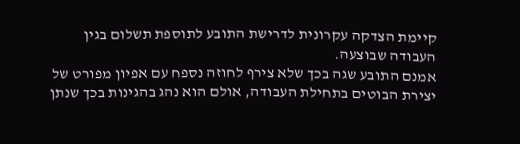קיימת הצדקה עקרונית לדרישת התובע לתוספת תשלום בגין העבודה שבוצעה.
אמנם התובע שגה בכך שלא צירף לחוזה נספח עם אפיון מפורט של יצירת הבוטים בתחילת העבודה, אולם הוא נהג בהגינות בכך שנתן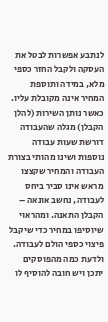לנתבע אפשרות לבטל את העסקה ולקבל החזר כספי מלא, במידה ותוספת המחיר אינה מקובלת עליו.
כאשר נותן השירות (להלן הקבלן) מגלה שהעבודה דורשת שעות עבודה נוספות ושינו מהותי בצורת העבודה והמחיר שקצצו מראש אינו סביר ביחס לעבודה, נחשב אונאה – הקבלן התאנה. ומהראוי שיוסיפו במחיר כדי שיקבל פיצוי כספי הולם לעבודה. ולדעת כמה מהפוסקים יתכן ויש חובה להוסיף לו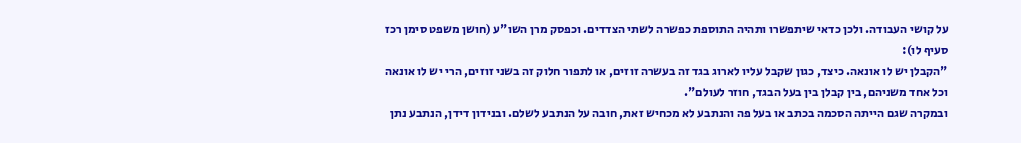על קושי העבודה. ולכן כדאי שיתפשרו ותהיה התוספת כפשרה לשתי הצדדים. וכפסק מרן השו"ע (חושן משפט סימן רכז סעיף לו):
"הקבלן יש לו אונאה. כיצד, כגון שקבל עליו לארוג בגד זה בעשרה זוזים, או לתפור חלוק זה בשני זוזים, הרי יש לו אונאה וכל אחד משניהם, בין קבלן בין בעל הבגד, חוזר לעולם".
ובמקרה שגם הייתה הסכמה בכתב או בעל פה והנתבע לא מכחיש זאת, חובה על הנתבע לשלם. ובנידון דידן, הנתבע נתן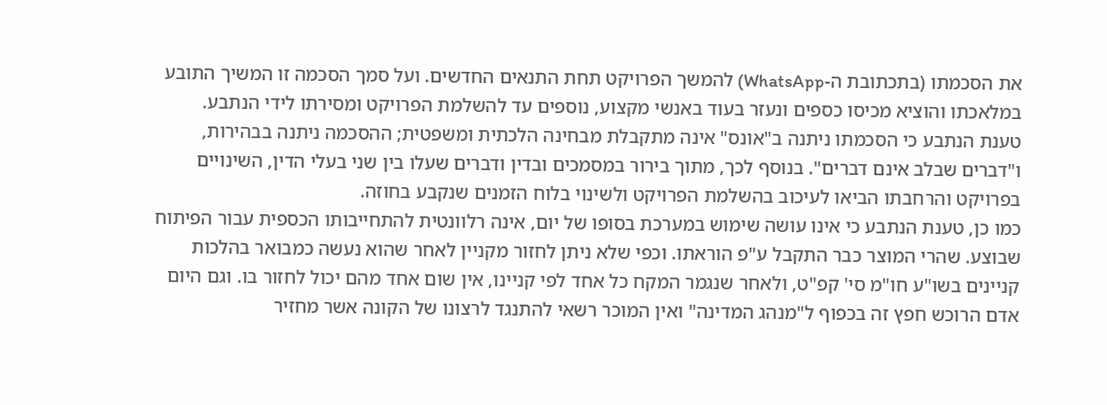את הסכמתו (בתכתובת ה-WhatsApp) להמשך הפרויקט תחת התנאים החדשים. ועל סמך הסכמה זו המשיך התובע במלאכתו והוציא מכיסו כספים ונעזר בעוד באנשי מקצוע, נוספים עד להשלמת הפרויקט ומסירתו לידי הנתבע.
טענת הנתבע כי הסכמתו ניתנה ב"אונס" אינה מתקבלת מבחינה הלכתית ומשפטית; ההסכמה ניתנה בבהירות, ו"דברים שבלב אינם דברים". בנוסף לכך, מתוך בירור במסמכים ובדין ודברים שעלו בין שני בעלי הדין, השינויים בפרויקט והרחבתו הביאו לעיכוב בהשלמת הפרויקט ולשינוי בלוח הזמנים שנקבע בחוזה.
כמו כן, טענת הנתבע כי אינו עושה שימוש במערכת בסופו של יום, אינה רלוונטית להתחייבותו הכספית עבור הפיתוח שבוצע. שהרי המוצר כבר התקבל ע"פ הוראתו. וכפי שלא ניתן לחזור מקניין לאחר שהוא נעשה כמבואר בהלכות קניינים בשו"ע חו"מ סי' קפ"ט, ולאחר שנגמר המקח כל אחד לפי קניינו, אין שום אחד מהם יכול לחזור בו. וגם היום אדם הרוכש חפץ זה בכפוף ל"מנהג המדינה" ואין המוכר רשאי להתנגד לרצונו של הקונה אשר מחזיר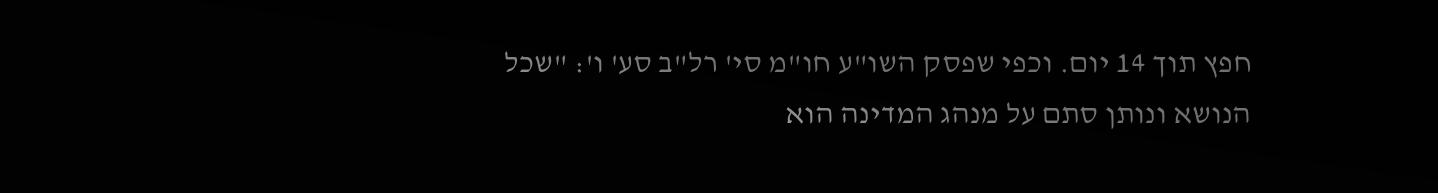חפץ תוך 14 יום. וכפי שפסק השו"ע חו"מ סי' רל"ב סע' ו': "שכל הנושא ונותן סתם על מנהג המדינה הוא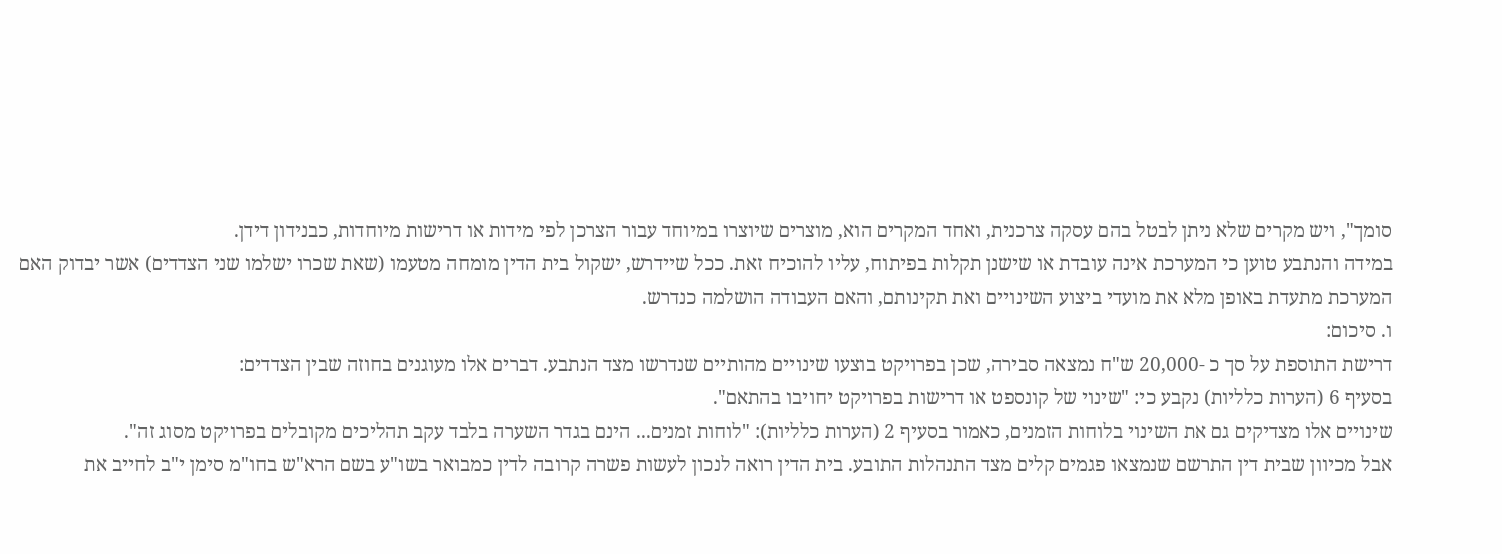סומך", ויש מקרים שלא ניתן לבטל בהם עסקה צרכנית, ואחד המקרים הוא, מוצרים שיוצרו במיוחד עבור הצרכן לפי מידות או דרישות מיוחדות, כבנידון דידן.
במידה והנתבע טוען כי המערכת אינה עובדת או שישנן תקלות בפיתוח, עליו להוכיח זאת. ככל שיידרש, ישקול בית הדין מומחה מטעמו (שאת שכרו ישלמו שני הצדדים) אשר יבדוק האם המערכת מתעדת באופן מלא את מועדי ביצוע השינויים ואת תקינותם, והאם העבודה הושלמה כנדרש.
ו. סיכום:
דרישת התוספת על סך כ -20,000 ש"ח נמצאה סבירה, שכן בפרויקט בוצעו שינויים מהותיים שנדרשו מצד הנתבע. דברים אלו מעוגנים בחוזה שבין הצדדים:
בסעיף 6 (הערות כלליות) נקבע כי: "שינוי של קונספט או דרישות בפרויקט יחויבו בהתאם".
שינויים אלו מצדיקים גם את השינוי בלוחות הזמנים, כאמור בסעיף 2 (הערות כלליות): "לוחות זמנים... הינם בגדר השערה בלבד עקב תהליכים מקובלים בפרויקט מסוג זה".
אבל מכיוון שבית דין התרשם שנמצאו פגמים קלים מצד התנהלות התובע. בית הדין רואה לנכון לעשות פשרה קרובה לדין כמבואר בשו"ע בשם הרא"ש בחו"מ סימן י"ב לחייב את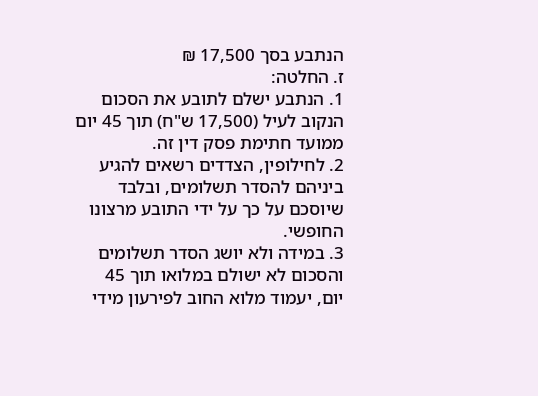הנתבע בסך 17,500 ₪
ז. החלטה:
1. הנתבע ישלם לתובע את הסכום הנקוב לעיל (17,500 ש"ח) תוך 45 יום ממועד חתימת פסק דין זה.
2. לחילופין, הצדדים רשאים להגיע ביניהם להסדר תשלומים, ובלבד שיוסכם על כך על ידי התובע מרצונו החופשי.
3. במידה ולא יושג הסדר תשלומים והסכום לא ישולם במלואו תוך 45 יום, יעמוד מלוא החוב לפירעון מידי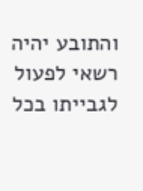והתובע יהיה רשאי לפעול לגבייתו בכל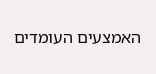האמצעים העומדים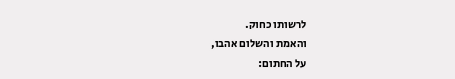לרשותו כחוק.
והאמת והשלום אהבו,
על החתום: